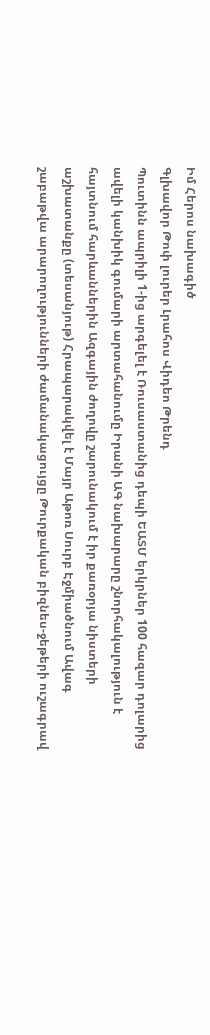Իմ Հերոս նախագիծ
Գլխավոր Թոփ լուրեր Լրահոս Վիդեո Թրենդ
Պուտինն ապրիլի 1-ից արգելել է Ռուսաստանից դեպի ԵԱՏՄ երկրներ 100 հազար դոլարից ավելի կանխիկ գումարի արտահանումը Իրանի ԱԳ նախարարը շնորհակալություն է հայտնում հարևաններին Ազգային ժողովը շարունակում է իր քառօրյա նիստերի աշխատանքը (տեսանյութ) Հրապարակվել է Մայր Աթոռ Սուրբ Էջմիածնում Ավագ շաբաթվա արարողությունների ժամանակացույցը Թուրքական բիզնես-ջեթերի ուշագրավ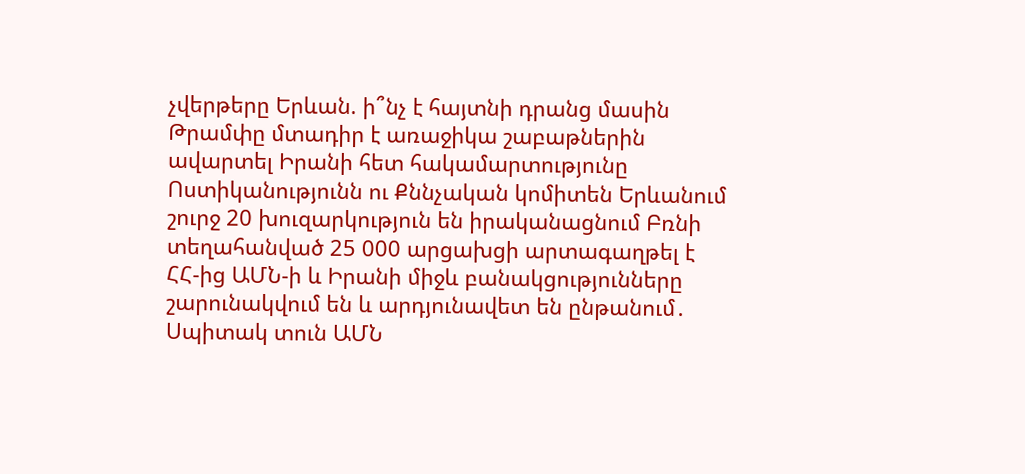չվերթերը Երևան. ի՞նչ է հայտնի դրանց մասին Թրամփը մտադիր է առաջիկա շաբաթներին ավարտել Իրանի հետ հակամարտությունը Ոստիկանությունն ու Քննչական կոմիտեն Երևանում շուրջ 20 խուզարկություն են իրականացնում Բռնի տեղահանված 25 000 արցախցի արտագաղթել է ՀՀ-ից ԱՄՆ-ի և Իրանի միջև բանակցությունները շարունակվում են և արդյունավետ են ընթանում․ Սպիտակ տուն ԱՄՆ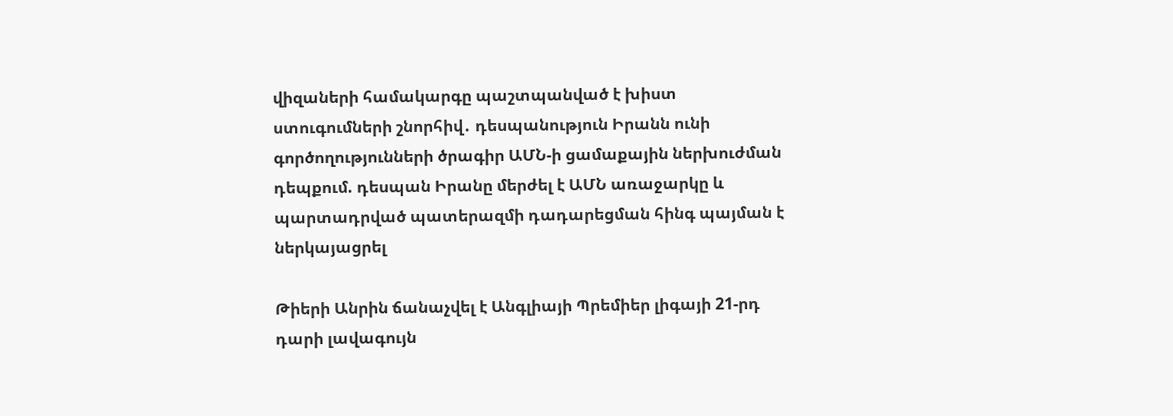վիզաների համակարգը պաշտպանված է խիստ ստուգումների շնորհիվ․ դեսպանություն Իրանն ունի գործողությունների ծրագիր ԱՄՆ-ի ցամաքային ներխուժման դեպքում. դեսպան Իրանը մերժել է ԱՄՆ առաջարկը և պարտադրված պատերազմի դադարեցման հինգ պայման է ներկայացրել

Թիերի Անրին ճանաչվել է Անգլիայի Պրեմիեր լիգայի 21-րդ դարի լավագույն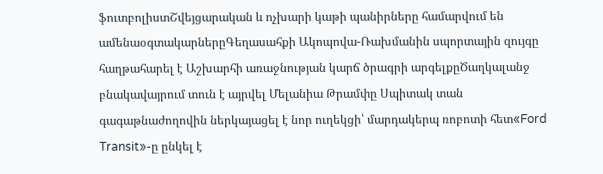ֆուտբոլիստՇվեյցարական և ոչխարի կաթի պանիրները համարվում են ամենաօգտակարներըԳեղասահքի Ակոպովա-Ռախմանին սպորտային զույգը հաղթահարել է Աշխարհի առաջնության կարճ ծրագրի արգելքըԾաղկալանջ բնակավայրում տուն է այրվել Մելանիա Թրամփը Սպիտակ տան գագաթնաժողովին ներկայացել է նոր ուղեկցի՝ մարդակերպ ռոբոտի հետ«Ford Transit»-ը ընկել է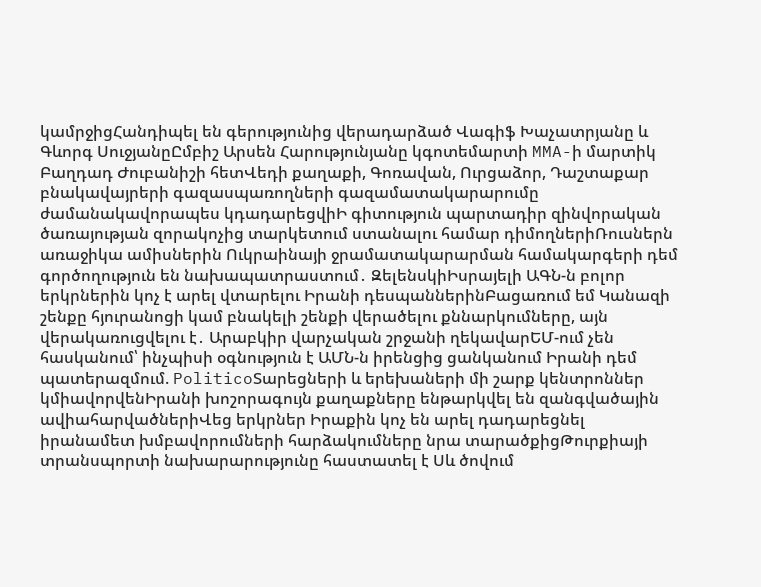կամրջիցՀանդիպել են գերությունից վերադարձած Վագիֆ Խաչատրյանը և Գևորգ ՍուջյանըԸմբիշ Արսեն Հարությունյանը կգոտեմարտի MMA-ի մարտիկ Բաղդադ Ժուբանիշի հետՎեդի քաղաքի, Գոռավան, Ուրցաձոր, Դաշտաքար բնակավայրերի գազասպառողների գազամատակարարումը ժամանակավորապես կդադարեցվիԻ գիտություն պարտադիր զինվորական ծառայության զորակոչից տարկետում ստանալու համար դիմողներիՌուսներն առաջիկա ամիսներին Ուկրաինայի ջրամատակարարման համակարգերի դեմ գործողություն են նախապատրաստում․ ԶելենսկիԻսրայելի ԱԳՆ-ն բոլոր երկրներին կոչ է արել վտարելու Իրանի դեսպաններինԲացառում եմ Կանազի շենքը հյուրանոցի կամ բնակելի շենքի վերածելու քննարկումները, այն վերակառուցվելու է․ Արաբկիր վարչական շրջանի ղեկավարԵՄ-ում չեն հասկանում՝ ինչպիսի օգնություն է ԱՄՆ-ն իրենցից ցանկանում Իրանի դեմ պատերազմում. PoliticoՏարեցների և երեխաների մի շարք կենտրոններ կմիավորվենԻրանի խոշորագույն քաղաքները ենթարկվել են զանգվածային ավիահարվածներիՎեց երկրներ Իրաքին կոչ են արել դադարեցնել իրանամետ խմբավորումների հարձակումները նրա տարածքիցԹուրքիայի տրանսպորտի նախարարությունը հաստատել է Սև ծովում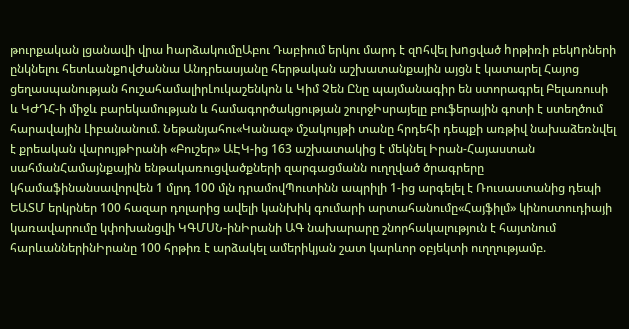թուրքական լցանավի վրա hարձակումըԱբու Դաբիում երկու մարդ է զnհվել խnցված hրթիռի բեկnրների ընկնելու հետևանքnվԺաննա Անդրեասյանը հերթական աշխատանքային այցն է կատարել Հայոց ցեղասպանության հուշահամալիրԼուկաշենկոն և Կիմ Չեն Ընը պայմանագիր են ստորագրել Բելառուսի և ԿԺԴՀ-ի միջև բարեկամության և համագործակցության շուրջԻսրայելը բուֆերային գոտի է ստեղծում հարավային Լիբանանում. Նեթանյահու«Կանազ» մշակույթի տանը հրդեհի դեպքի առթիվ նախաձեռնվել է քրեական վարույթԻրանի «Բուշեր» ԱԷԿ-ից 163 աշխատակից է մեկնել Իրան-Հայաստան սահմանՀամայնքային ենթակառուցվածքների զարգացմանն ուղղված ծրագրերը կհամաֆինանսավորվեն 1 մլրդ 100 մլն դրամովՊուտինն ապրիլի 1-ից արգելել է Ռուսաստանից դեպի ԵԱՏՄ երկրներ 100 հազար դոլարից ավելի կանխիկ գումարի արտահանումը«Հայֆիլմ» կինոստուդիայի կառավարումը կփոխանցվի ԿԳՄՍՆ-ինԻրանի ԱԳ նախարարը շնորհակալություն է հայտնում հարևաններինԻրանը 100 հրթիռ է արձակել ամերիկյան շատ կարևոր օբյեկտի ուղղությամբ.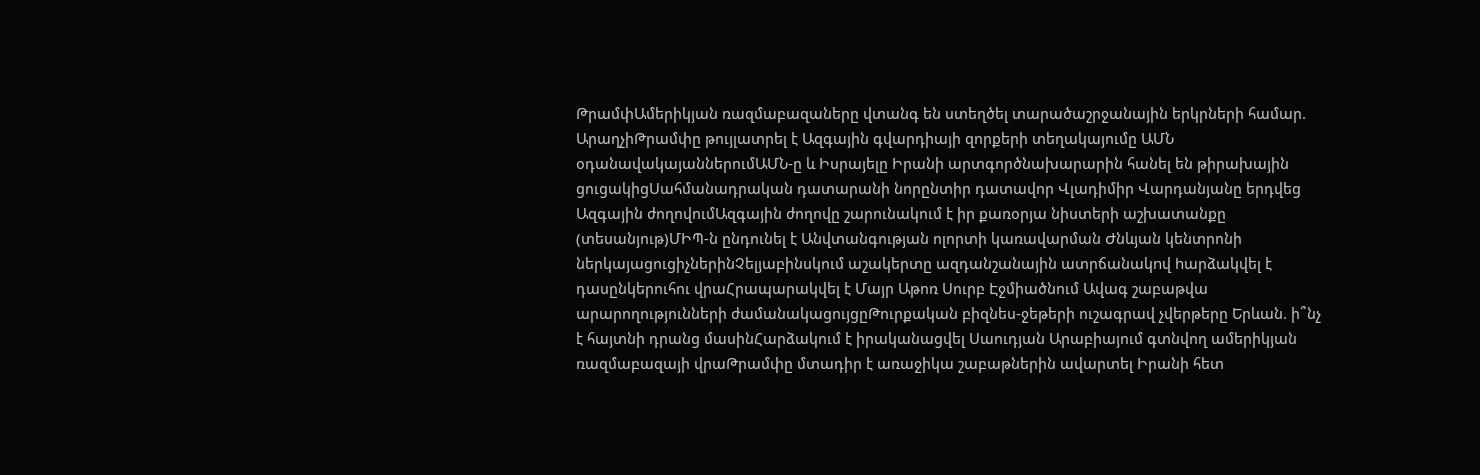ԹրամփԱմերիկյան ռազմաբազաները վտանգ են ստեղծել տարածաշրջանային երկրների համար. ԱրաղչիԹրամփը թույլատրել է Ազգային գվարդիայի զորքերի տեղակայումը ԱՄՆ օդանավակայաններումԱՄՆ-ը և Իսրայելը Իրանի արտգործնախարարին հանել են թիրախային ցուցակիցՍահմանադրական դատարանի նորընտիր դատավոր Վլադիմիր Վարդանյանը երդվեց Ազգային ժողովումԱզգային ժողովը շարունակում է իր քառօրյա նիստերի աշխատանքը (տեսանյութ)ՄԻՊ-ն ընդունել է Անվտանգության ոլորտի կառավարման Ժնևյան կենտրոնի ներկայացուցիչներինՉելյաբինսկում աշակերտը ազդանշանային ատրճանակnվ hարձակվել է դասընկերուհու վրաՀրապարակվել է Մայր Աթոռ Սուրբ Էջմիածնում Ավագ շաբաթվա արարողությունների ժամանակացույցըԹուրքական բիզնես-ջեթերի ուշագրավ չվերթերը Երևան. ի՞նչ է հայտնի դրանց մասինՀարձակում է իրականացվել Սաուդյան Արաբիայում գտնվող ամերիկյան ռազմաբազայի վրաԹրամփը մտադիր է առաջիկա շաբաթներին ավարտել Իրանի հետ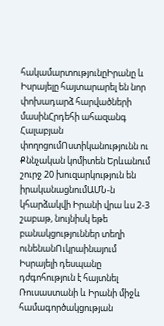հակամարտությունըԻրանը և Իսրայելը հայտարարել են նոր փոխադարձ հարվածների մասինՀրդեհի ահազանգ Հալաբյան փողոցումՈստիկանությունն ու Քննչական կոմիտեն Երևանում շուրջ 20 խուզարկություն են իրականացնումԱՄՆ-ն կհարձակվի Իրանի վրա ևս 2-3 շաբաթ, նույնիսկ եթե բանակցություններ տեղի ունենանՈւկրաինայում Իսրայելի դեսպանը դժգոհություն է հայտնել Ռուսաստանի և Իրանի միջև համագործակցության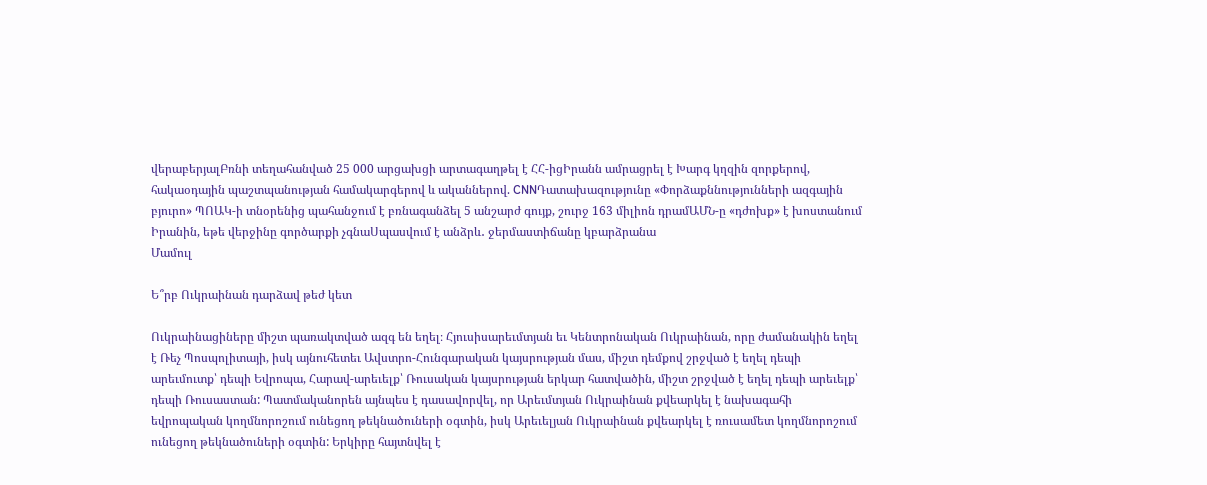վերաբերյալԲռնի տեղահանված 25 000 արցախցի արտագաղթել է ՀՀ-իցԻրանն ամրացրել է Խարգ կղզին զորքերով, հակաօդային պաշտպանության համակարգերով և ականներով. CNNԴատախազությունը «Փորձաքննությունների ազգային բյուրո» ՊՈԱԿ-ի տնօրենից պահանջում է բռնագանձել 5 անշարժ գույք, շուրջ 163 միլիոն դրամԱՄՆ-ը «դժոխք» է խոստանում Իրանին, եթե վերջինը գործարքի չգնաՍպասվում է անձրև․ ջերմաստիճանը կբարձրանա
Մամուլ

Ե՞րբ Ուկրաինան դարձավ թեժ կետ

Ուկրաինացիները միշտ պառակտված ազգ են եղել։ Հյուսիսարեւմտյան եւ Կենտրոնական Ուկրաինան, որը ժամանակին եղել է Ռեչ Պոսպոլիտայի, իսկ այնուհետեւ Ավստրո-Հունգարական կայսրության մաս, միշտ դեմքով շրջված է եղել դեպի արեւմուտք՝ դեպի Եվրոպա, Հարավ-արեւելք՝ Ռուսական կայսրության երկար հատվածին, միշտ շրջված է եղել դեպի արեւելք՝ դեպի Ռուսաստան: Պատմականորեն այնպես է դասավորվել, որ Արեւմտյան Ուկրաինան քվեարկել է նախագահի եվրոպական կողմնորոշում ունեցող թեկնածուների օգտին, իսկ Արեւելյան Ուկրաինան քվեարկել է ռուսամետ կողմնորոշում ունեցող թեկնածուների օգտին: Երկիրը հայտնվել է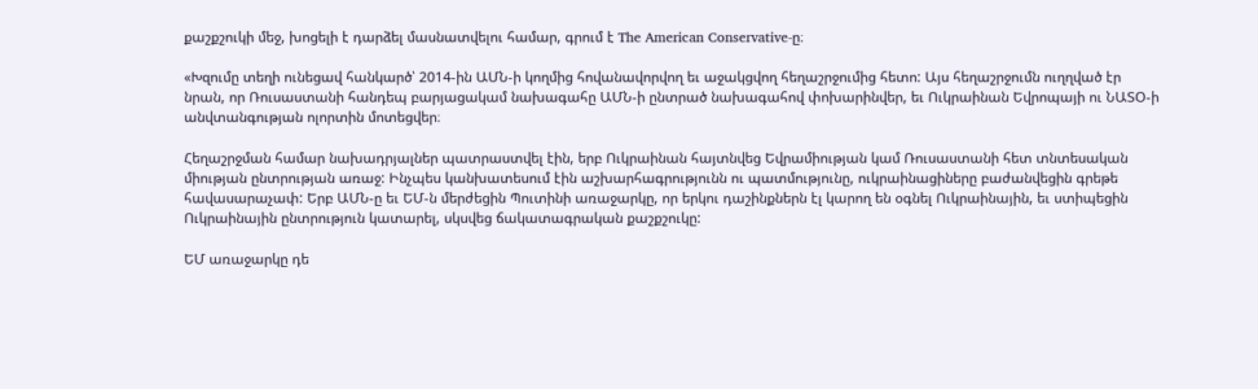քաշքշուկի մեջ, խոցելի է դարձել մասնատվելու համար, գրում է The American Conservative-ը։

«Խզումը տեղի ունեցավ հանկարծ՝ 2014-ին ԱՄՆ-ի կողմից հովանավորվող եւ աջակցվող հեղաշրջումից հետո: Այս հեղաշրջումն ուղղված էր նրան, որ Ռուսաստանի հանդեպ բարյացակամ նախագահը ԱՄՆ-ի ընտրած նախագահով փոխարինվեր, եւ Ուկրաինան Եվրոպայի ու ՆԱՏՕ-ի անվտանգության ոլորտին մոտեցվեր։

Հեղաշրջման համար նախադրյալներ պատրաստվել էին, երբ Ուկրաինան հայտնվեց Եվրամիության կամ Ռուսաստանի հետ տնտեսական միության ընտրության առաջ: Ինչպես կանխատեսում էին աշխարհագրությունն ու պատմությունը, ուկրաինացիները բաժանվեցին գրեթե հավասարաչափ: Երբ ԱՄՆ-ը եւ ԵՄ-ն մերժեցին Պուտինի առաջարկը, որ երկու դաշինքներն էլ կարող են օգնել Ուկրաինային, եւ ստիպեցին Ուկրաինային ընտրություն կատարել, սկսվեց ճակատագրական քաշքշուկը:

ԵՄ առաջարկը դե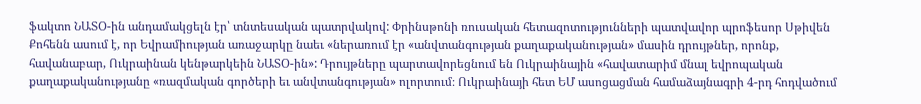ֆակտո ՆԱՏՕ-ին անդամակցելն էր՝ տնտեսական պատրվակով: Փրինսթոնի ռուսական հետազոտությունների պատվավոր պրոֆեսոր Սթիվեն Քոհենն ասում է, որ Եվրամիության առաջարկը նաեւ «ներառում էր «անվտանգության քաղաքականության» մասին դրույթներ, որոնք, հավանաբար, Ուկրաինան կենթարկեին ՆԱՏՕ-ին»: Դրույթները պարտավորեցնում են Ուկրաինային «հավատարիմ մնալ եվրոպական քաղաքականությանը «ռազմական գործերի եւ անվտանգության» ոլորտում։ Ուկրաինայի հետ ԵՄ ասոցացման համաձայնագրի 4-րդ հոդվածում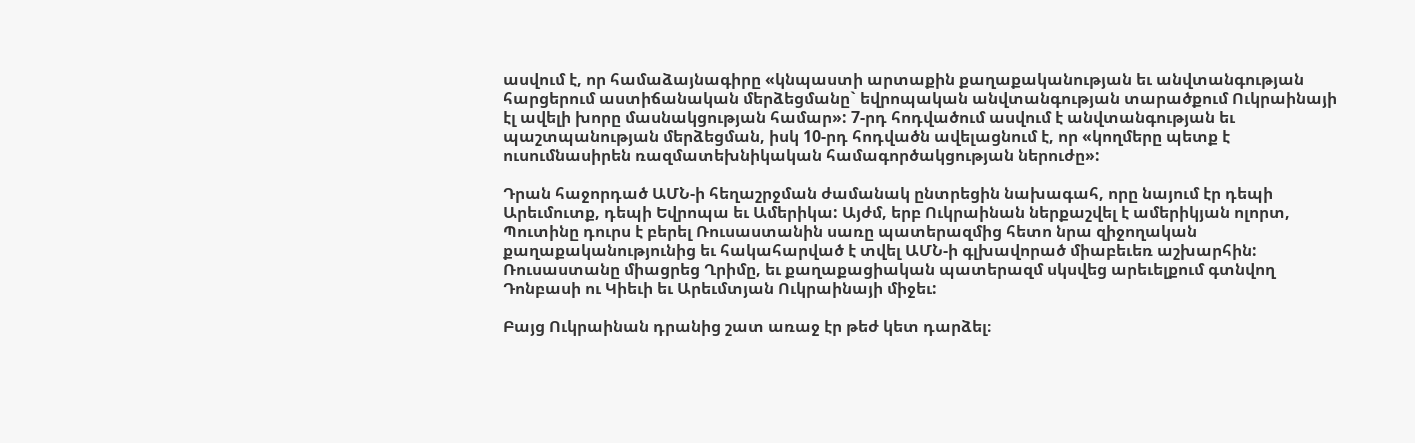ասվում է, որ համաձայնագիրը «կնպաստի արտաքին քաղաքականության եւ անվտանգության հարցերում աստիճանական մերձեցմանը` եվրոպական անվտանգության տարածքում Ուկրաինայի էլ ավելի խորը մասնակցության համար»: 7-րդ հոդվածում ասվում է անվտանգության եւ պաշտպանության մերձեցման, իսկ 10-րդ հոդվածն ավելացնում է, որ «կողմերը պետք է ուսումնասիրեն ռազմատեխնիկական համագործակցության ներուժը»:

Դրան հաջորդած ԱՄՆ-ի հեղաշրջման ժամանակ ընտրեցին նախագահ, որը նայում էր դեպի Արեւմուտք, դեպի Եվրոպա եւ Ամերիկա: Այժմ, երբ Ուկրաինան ներքաշվել է ամերիկյան ոլորտ, Պուտինը դուրս է բերել Ռուսաստանին սառը պատերազմից հետո նրա զիջողական քաղաքականությունից եւ հակահարված է տվել ԱՄՆ-ի գլխավորած միաբեւեռ աշխարհին: Ռուսաստանը միացրեց Ղրիմը, եւ քաղաքացիական պատերազմ սկսվեց արեւելքում գտնվող Դոնբասի ու Կիեւի եւ Արեւմտյան Ուկրաինայի միջեւ:

Բայց Ուկրաինան դրանից շատ առաջ էր թեժ կետ դարձել։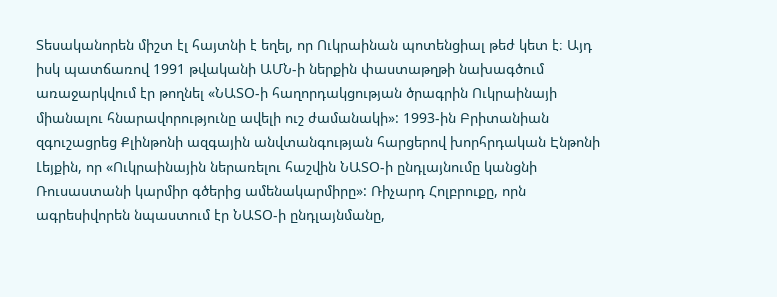Տեսականորեն միշտ էլ հայտնի է եղել, որ Ուկրաինան պոտենցիալ թեժ կետ է։ Այդ իսկ պատճառով 1991 թվականի ԱՄՆ-ի ներքին փաստաթղթի նախագծում առաջարկվում էր թողնել «ՆԱՏՕ-ի հաղորդակցության ծրագրին Ուկրաինայի միանալու հնարավորությունը ավելի ուշ ժամանակի»: 1993-ին Բրիտանիան զգուշացրեց Քլինթոնի ազգային անվտանգության հարցերով խորհրդական Էնթոնի Լեյքին, որ «Ուկրաինային ներառելու հաշվին ՆԱՏՕ-ի ընդլայնումը կանցնի Ռուսաստանի կարմիր գծերից ամենակարմիրը»: Ռիչարդ Հոլբրուքը, որն ագրեսիվորեն նպաստում էր ՆԱՏՕ-ի ընդլայնմանը,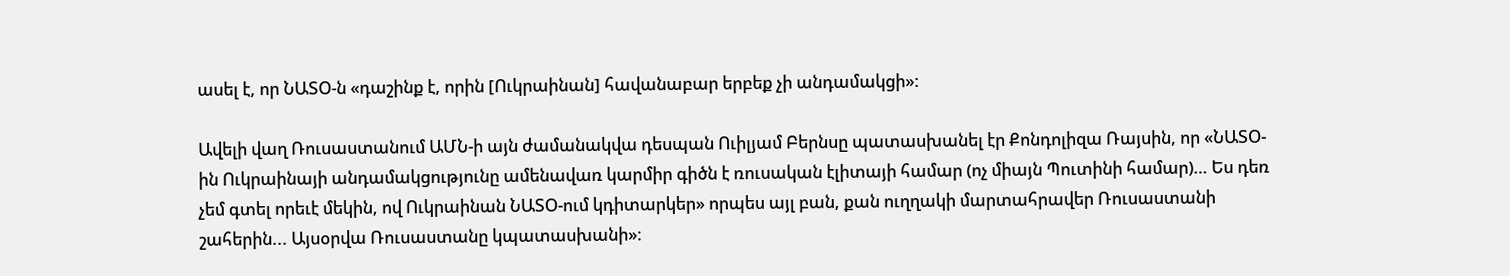ասել է, որ ՆԱՏՕ-ն «դաշինք է, որին [Ուկրաինան] հավանաբար երբեք չի անդամակցի»:

Ավելի վաղ Ռուսաստանում ԱՄՆ-ի այն ժամանակվա դեսպան Ուիլյամ Բերնսը պատասխանել էր Քոնդոլիզա Ռայսին, որ «ՆԱՏՕ-ին Ուկրաինայի անդամակցությունը ամենավառ կարմիր գիծն է ռուսական էլիտայի համար (ոչ միայն Պուտինի համար)… Ես դեռ չեմ գտել որեւէ մեկին, ով Ուկրաինան ՆԱՏՕ-ում կդիտարկեր» որպես այլ բան, քան ուղղակի մարտահրավեր Ռուսաստանի շահերին... Այսօրվա Ռուսաստանը կպատասխանի»։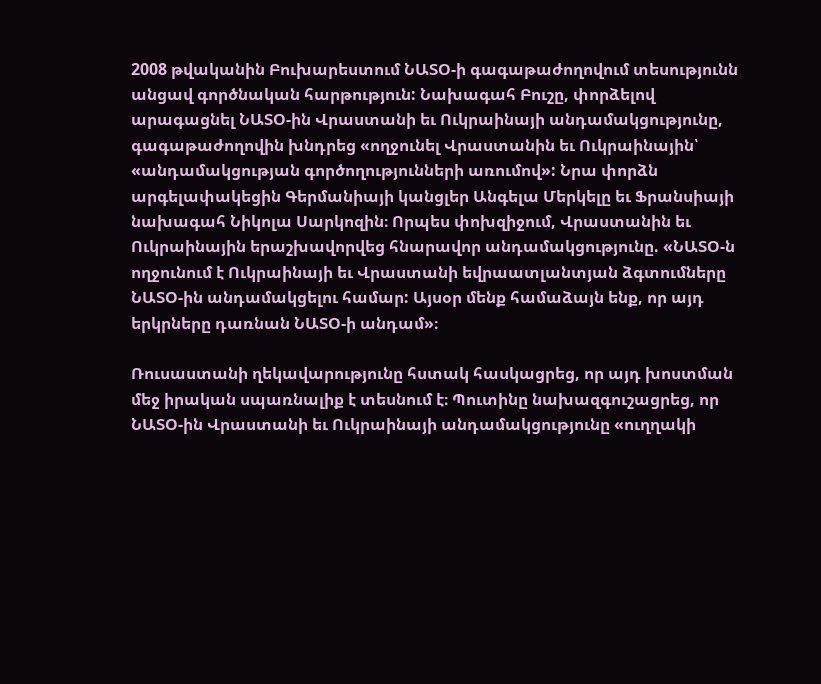2008 թվականին Բուխարեստում ՆԱՏՕ-ի գագաթաժողովում տեսությունն անցավ գործնական հարթություն: Նախագահ Բուշը, փորձելով արագացնել ՆԱՏՕ-ին Վրաստանի եւ Ուկրաինայի անդամակցությունը, գագաթաժողովին խնդրեց «ողջունել Վրաստանին եւ Ուկրաինային՝ «անդամակցության գործողությունների առումով»: Նրա փորձն արգելափակեցին Գերմանիայի կանցլեր Անգելա Մերկելը եւ Ֆրանսիայի նախագահ Նիկոլա Սարկոզին։ Որպես փոխզիջում, Վրաստանին եւ Ուկրաինային երաշխավորվեց հնարավոր անդամակցությունը. «ՆԱՏՕ-ն ողջունում է Ուկրաինայի եւ Վրաստանի եվրաատլանտյան ձգտումները ՆԱՏՕ-ին անդամակցելու համար: Այսօր մենք համաձայն ենք, որ այդ երկրները դառնան ՆԱՏՕ-ի անդամ»։

Ռուսաստանի ղեկավարությունը հստակ հասկացրեց, որ այդ խոստման մեջ իրական սպառնալիք է տեսնում է։ Պուտինը նախազգուշացրեց, որ ՆԱՏՕ-ին Վրաստանի եւ Ուկրաինայի անդամակցությունը «ուղղակի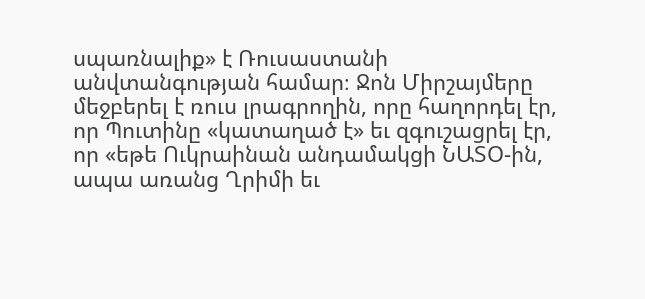սպառնալիք» է Ռուսաստանի անվտանգության համար։ Ջոն Միրշայմերը մեջբերել է ռուս լրագրողին, որը հաղորդել էր, որ Պուտինը «կատաղած է» եւ զգուշացրել էր, որ «եթե Ուկրաինան անդամակցի ՆԱՏՕ-ին, ապա առանց Ղրիմի եւ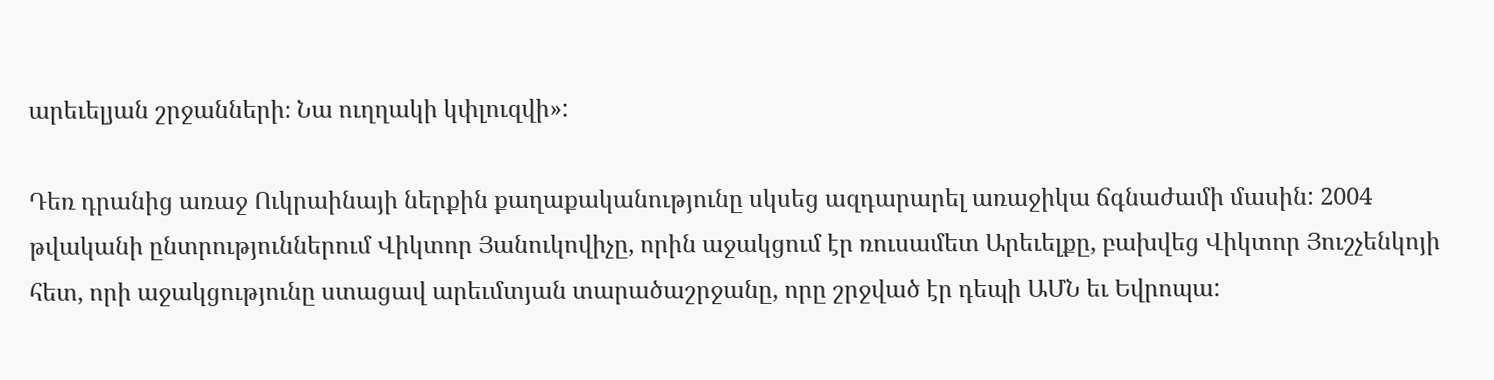արեւելյան շրջանների։ Նա ուղղակի կփլուզվի»:

Դեռ դրանից առաջ Ուկրաինայի ներքին քաղաքականությունը սկսեց ազդարարել առաջիկա ճգնաժամի մասին: 2004 թվականի ընտրություններում Վիկտոր Յանուկովիչը, որին աջակցում էր ռուսամետ Արեւելքը, բախվեց Վիկտոր Յուշչենկոյի հետ, որի աջակցությունը ստացավ արեւմտյան տարածաշրջանը, որը շրջված էր դեպի ԱՄՆ եւ Եվրոպա: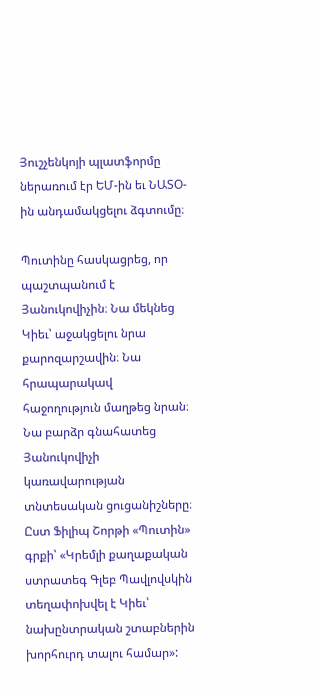Յուշչենկոյի պլատֆորմը ներառում էր ԵՄ-ին եւ ՆԱՏՕ-ին անդամակցելու ձգտումը։

Պուտինը հասկացրեց, որ պաշտպանում է Յանուկովիչին։ Նա մեկնեց Կիեւ՝ աջակցելու նրա քարոզարշավին։ Նա հրապարակավ հաջողություն մաղթեց նրան։ Նա բարձր գնահատեց Յանուկովիչի կառավարության տնտեսական ցուցանիշները։ Ըստ Ֆիլիպ Շորթի «Պուտին» գրքի՝ «Կրեմլի քաղաքական ստրատեգ Գլեբ Պավլովսկին տեղափոխվել է Կիեւ՝ նախընտրական շտաբներին խորհուրդ տալու համար»: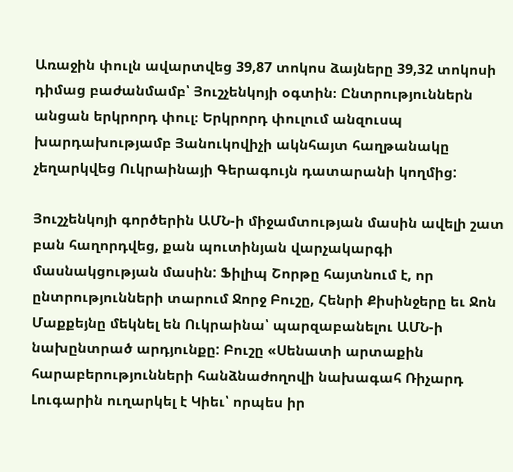Առաջին փուլն ավարտվեց 39,87 տոկոս ձայները 39,32 տոկոսի դիմաց բաժանմամբ՝ Յուշչենկոյի օգտին։ Ընտրություններն անցան երկրորդ փուլ։ Երկրորդ փուլում անզուսպ խարդախությամբ Յանուկովիչի ակնհայտ հաղթանակը չեղարկվեց Ուկրաինայի Գերագույն դատարանի կողմից:

Յուշչենկոյի գործերին ԱՄՆ-ի միջամտության մասին ավելի շատ բան հաղորդվեց, քան պուտինյան վարչակարգի մասնակցության մասին: Ֆիլիպ Շորթը հայտնում է, որ ընտրությունների տարում Ջորջ Բուշը, Հենրի Քիսինջերը եւ Ջոն Մաքքեյնը մեկնել են Ուկրաինա՝ պարզաբանելու ԱՄՆ-ի նախընտրած արդյունքը: Բուշը «Սենատի արտաքին հարաբերությունների հանձնաժողովի նախագահ Ռիչարդ Լուգարին ուղարկել է Կիեւ՝ որպես իր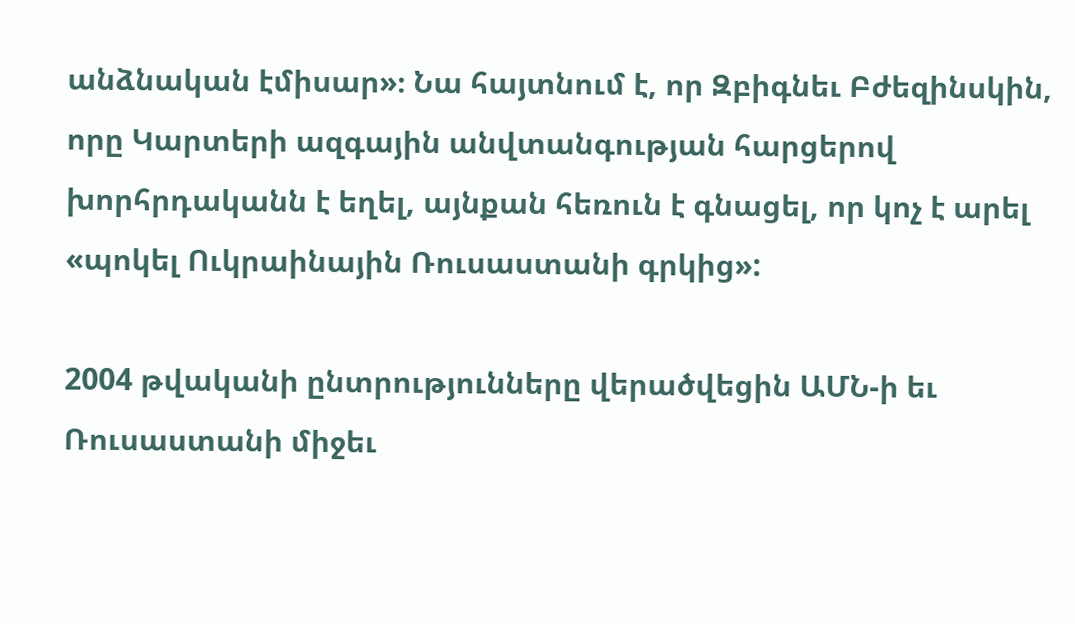անձնական էմիսար»։ Նա հայտնում է, որ Զբիգնեւ Բժեզինսկին, որը Կարտերի ազգային անվտանգության հարցերով խորհրդականն է եղել, այնքան հեռուն է գնացել, որ կոչ է արել «պոկել Ուկրաինային Ռուսաստանի գրկից»:

2004 թվականի ընտրությունները վերածվեցին ԱՄՆ-ի եւ Ռուսաստանի միջեւ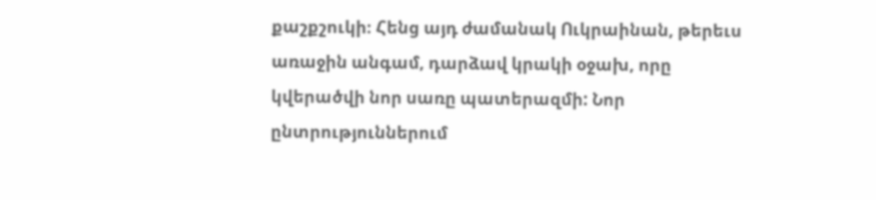քաշքշուկի։ Հենց այդ ժամանակ Ուկրաինան, թերեւս առաջին անգամ, դարձավ կրակի օջախ, որը կվերածվի նոր սառը պատերազմի: Նոր ընտրություններում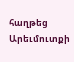հաղթեց Արեւմուտքի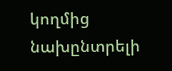կողմից նախընտրելի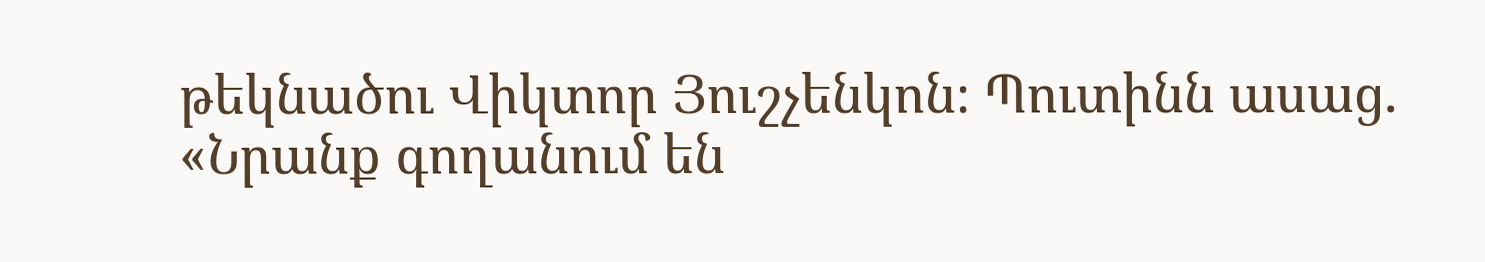թեկնածու Վիկտոր Յուշչենկոն։ Պուտինն ասաց. «Նրանք գողանում են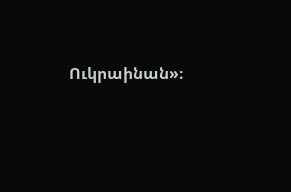Ուկրաինան»։